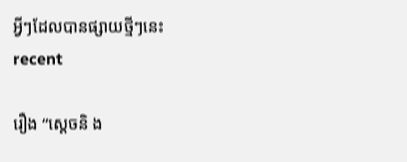អ្វីៗដែលបានផ្សាយថ្មីៗនេះ
recent

រឿង “ស្តេចនិ ង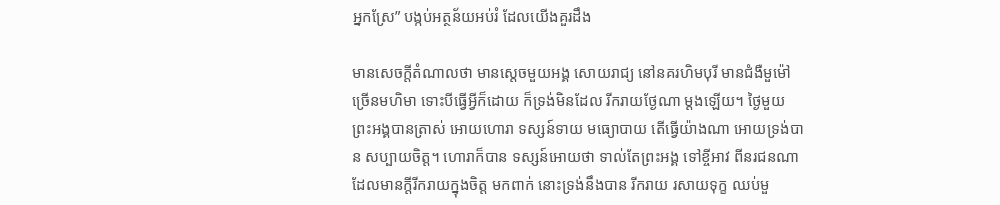អ្នកស្រែ” បង្កប់អត្ថន័យអប់រំ ដែលយើងគួរដឹង

មានសេចក្តីតំណាលថា មានស្តេចមួយអង្គ សោយរាជ្យ នៅនគរហិមបុរី មានជំងឺមួម៉ៅច្រើនមហិមា ទោះបីធ្វើអ្វីក៏ដោយ ក៏ទ្រង់មិនដែល រីករាយថ្ងែណា ម្តងឡើយ។ ថ្ងៃមួយ ព្រះអង្គបានត្រាស់ អោយហោរា ទស្សន៍ទាយ មធ្យោបាយ តើធ្វើយ៉ាងណា អោយទ្រង់បាន សប្បាយចិត្ត។ ហោរាក៏បាន ទស្សន៍អោយថា ទាល់តែព្រះអង្គ ទៅខ្ចីអាវ ពីនរជនណា ដែលមានក្តីរីករាយក្នុងចិត្ត មកពាក់ នោះទ្រង់នឹងបាន រីករាយ រសាយទុក្ខ ឈប់មួ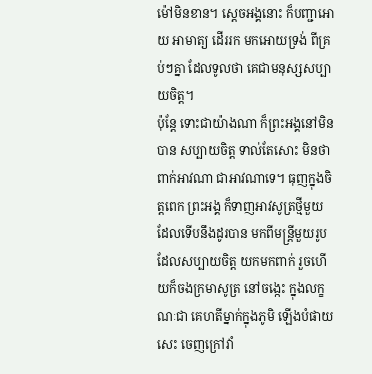ម៉ៅមិនខាន។ ស្តេចអង្គនោះ ក៏បញ្ជាអោយ អាមាត្យ ដើររក មកអោយទ្រង់ ពីគ្រប់ៗគ្នា ដែលទូលថា គេជាមនុស្សសប្បាយចិត្ត។
ប៉ុន្តែ ទោះជាយ៉ាងណា ក៏ព្រះអង្គនៅមិនបាន សប្បាយចិត្ត ទាល់តែសោះ មិនថា ពាក់អាវណា ជាអាវណាទេ។ ធុញក្នុងចិត្តពេក ព្រះអង្គ ក៏ទាញអាវសូត្រថ្មីមួយ ដែលទើបនឹងដូរបាន មកពីមន្ត្រីមួយរូប ដែលសប្បាយចិត្ត យកមកពាក់ រួចហើយក៏ចងក្រមាសូត្រ នៅចង្កេះ ក្នុងលក្ខណៈជា គេហតីម្នាក់ក្នុងភូមិ ឡើងបំផាយសេះ ចេញក្រៅវាំ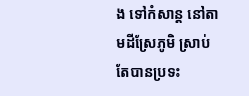ង ទៅកំសាន្ត នៅតាមដីស្រែភូមិ ស្រាប់តែបានប្រទះ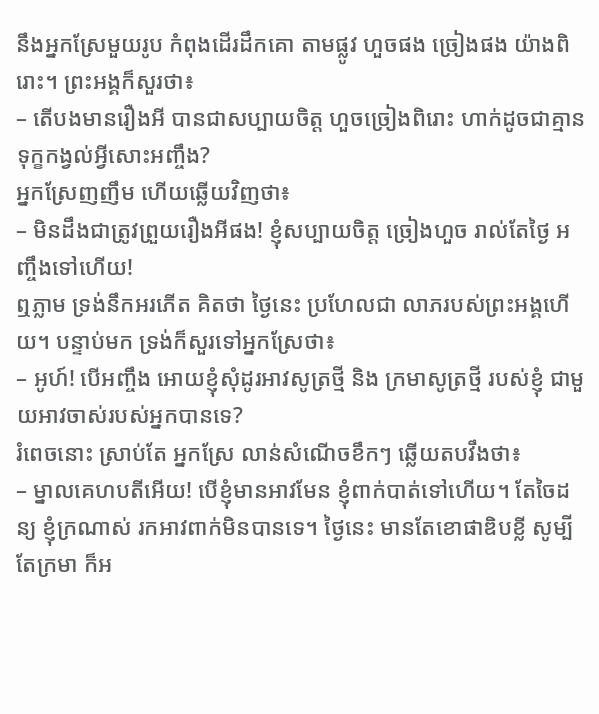នឹងអ្នកស្រែមួយរូប កំពុងដើរដឹកគោ តាមផ្លូវ ហួចផង ច្រៀងផង យ៉ាងពិរោះ។ ព្រះអង្គក៏សួរថា៖
– តើបងមានរឿងអី បានជាសប្បាយចិត្ត ហួចច្រៀងពិរោះ ហាក់ដូចជាគ្មានទុក្ខកង្វល់អ្វីសោះអញ្ចឹង?
អ្នកស្រែញញឹម ហើយឆ្លើយវិញថា៖
– មិនដឹងជាត្រូវព្រួយរឿងអីផង! ខ្ញុំសប្បាយចិត្ត ច្រៀងហួច រាល់តែថ្ងៃ អញ្ចឹងទៅហើយ!
ឮភ្លាម ទ្រង់នឹកអរភើត គិតថា ថ្ងៃនេះ ប្រហែលជា លាភរបស់ព្រះអង្គហើយ។ បន្ទាប់មក ទ្រង់ក៏សួរទៅអ្នកស្រែថា៖
– អូហ៍! បើអញ្ចឹង អោយខ្ញុំសុំដូរអាវសូត្រថ្មី និង ក្រមាសូត្រថ្មី របស់ខ្ញុំ ជាមួយអាវចាស់របស់អ្នកបានទេ?
រំពេចនោះ ស្រាប់តែ អ្នកស្រែ លាន់សំណើចខឹកៗ ឆ្លើយតបវឹងថា៖
– ម្នាលគេហបតីអើយ! បើខ្ញុំមានអាវមែន ខ្ញុំពាក់បាត់ទៅហើយ។ តែចៃដន្យ ខ្ញុំក្រណាស់ រកអាវពាក់មិនបានទេ។ ថ្ងៃនេះ មានតែខោផាឌិបខ្លី សូម្បីតែក្រមា ក៏អ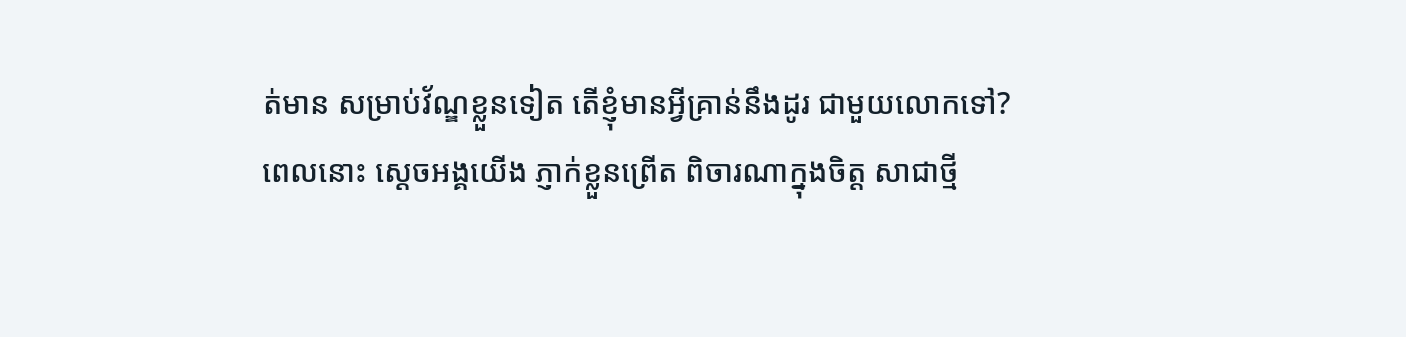ត់មាន សម្រាប់វ័ណ្ឌខ្លួនទៀត តើខ្ញុំមានអ្វីគ្រាន់នឹងដូរ ជាមួយលោកទៅ?
ពេលនោះ ស្តេចអង្គយើង ភ្ញាក់ខ្លួនព្រើត ពិចារណាក្នុងចិត្ត សាជាថ្មី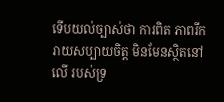ទើបយល់ច្បាស់ថា ការពិត ភាពរីករាយសប្បាយចិត្ត មិនមែនស្ថិតនៅលើ របស់ទ្រ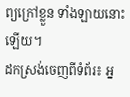ព្យក្រៅខ្លួន ទាំងឡាយនោះឡើយ។
ដកស្រង់ចេញពីទំព័រ៖ អ្ន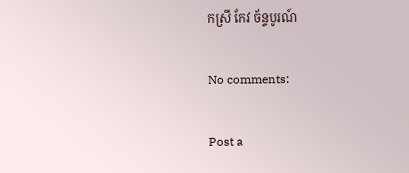កស្រី កែវ ច័ន្ទបូរណ៍

No comments:

Post a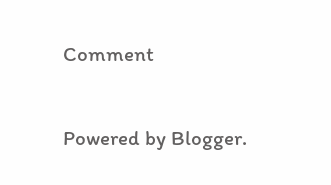Comment

Powered by Blogger.